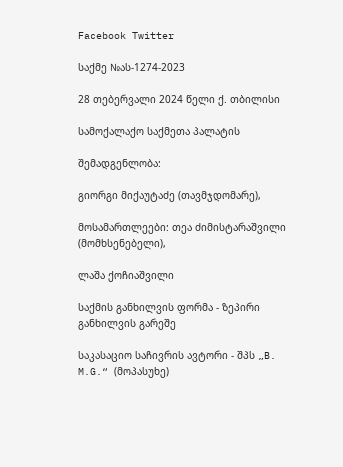Facebook Twitter

საქმე №ას-1274-2023

28 თებერვალი 2024 წელი ქ. თბილისი

სამოქალაქო საქმეთა პალატის

შემადგენლობა:

გიორგი მიქაუტაძე (თავმჯდომარე),

მოსამართლეები: თეა ძიმისტარაშვილი (მომხსენებელი),

ლაშა ქოჩიაშვილი

საქმის განხილვის ფორმა - ზეპირი განხილვის გარეშე

საკასაციო საჩივრის ავტორი - შპს „B. M.G.“ (მოპასუხე)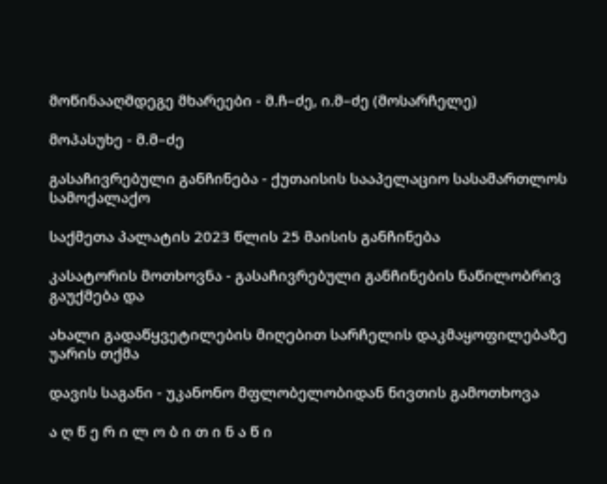მოწინააღმდეგე მხარეები - მ.ჩ–ძე, ი.მ–ძე (მოსარჩელე)

მოპასუხე - მ.მ–ძე

გასაჩივრებული განჩინება - ქუთაისის სააპელაციო სასამართლოს სამოქალაქო

საქმეთა პალატის 2023 წლის 25 მაისის განჩინება

კასატორის მოთხოვნა - გასაჩივრებული განჩინების ნაწილობრივ გაუქმება და

ახალი გადაწყვეტილების მიღებით სარჩელის დაკმაყოფილებაზე უარის თქმა

დავის საგანი - უკანონო მფლობელობიდან ნივთის გამოთხოვა

ა ღ წ ე რ ი ლ ო ბ ი თ ი ნ ა წ ი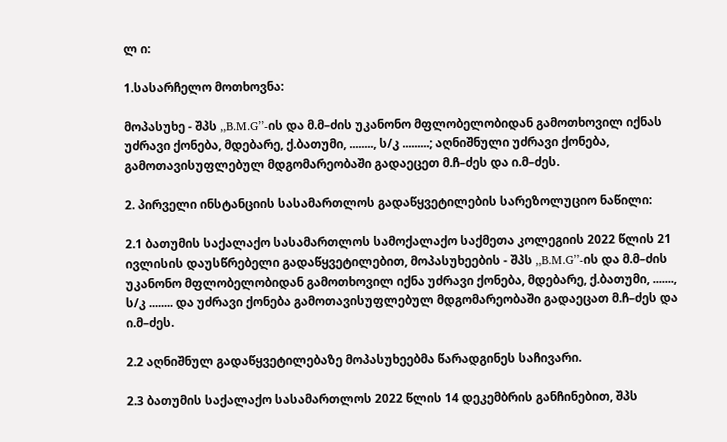ლ ი:

1.სასარჩელო მოთხოვნა:

მოპასუხე - შპს ,,B.M.G’’-ის და მ.მ–ძის უკანონო მფლობელობიდან გამოთხოვილ იქნას უძრავი ქონება, მდებარე, ქ.ბათუმი, ........, ს/კ .........; აღნიშნული უძრავი ქონება, გამოთავისუფლებულ მდგომარეობაში გადაეცეთ მ.ჩ–ძეს და ი.მ–ძეს.

2. პირველი ინსტანციის სასამართლოს გადაწყვეტილების სარეზოლუციო ნაწილი:

2.1 ბათუმის საქალაქო სასამართლოს სამოქალაქო საქმეთა კოლეგიის 2022 წლის 21 ივლისის დაუსწრებელი გადაწყვეტილებით, მოპასუხეების - შპს ,,B.M.G’’-ის და მ.მ–ძის უკანონო მფლობელობიდან გამოთხოვილ იქნა უძრავი ქონება, მდებარე, ქ.ბათუმი, ......., ს/კ ........ და უძრავი ქონება გამოთავისუფლებულ მდგომარეობაში გადაეცათ მ.ჩ–ძეს და ი.მ–ძეს.

2.2 აღნიშნულ გადაწყვეტილებაზე მოპასუხეებმა წარადგინეს საჩივარი.

2.3 ბათუმის საქალაქო სასამართლოს 2022 წლის 14 დეკემბრის განჩინებით, შპს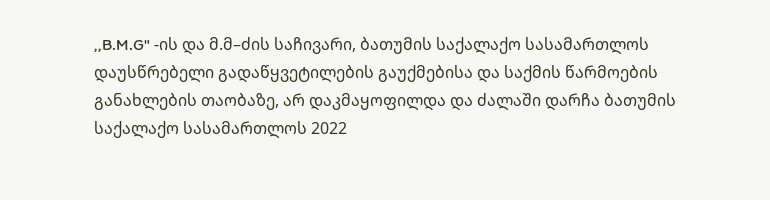,,B.M.G" -ის და მ.მ–ძის საჩივარი, ბათუმის საქალაქო სასამართლოს დაუსწრებელი გადაწყვეტილების გაუქმებისა და საქმის წარმოების განახლების თაობაზე, არ დაკმაყოფილდა და ძალაში დარჩა ბათუმის საქალაქო სასამართლოს 2022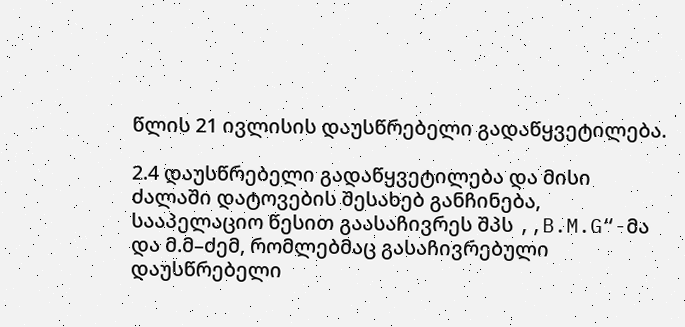წლის 21 ივლისის დაუსწრებელი გადაწყვეტილება.

2.4 დაუსწრებელი გადაწყვეტილება და მისი ძალაში დატოვების შესახებ განჩინება, სააპელაციო წესით გაასაჩივრეს შპს ,,B.M.G“-მა და მ.მ–ძემ, რომლებმაც გასაჩივრებული დაუსწრებელი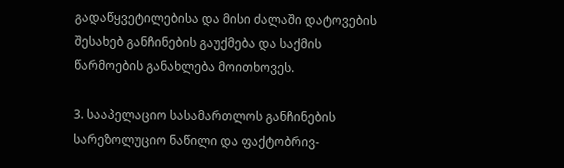გადაწყვეტილებისა და მისი ძალაში დატოვების შესახებ განჩინების გაუქმება და საქმის წარმოების განახლება მოითხოვეს.

3. სააპელაციო სასამართლოს განჩინების სარეზოლუციო ნაწილი და ფაქტობრივ-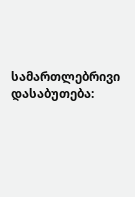სამართლებრივი დასაბუთება: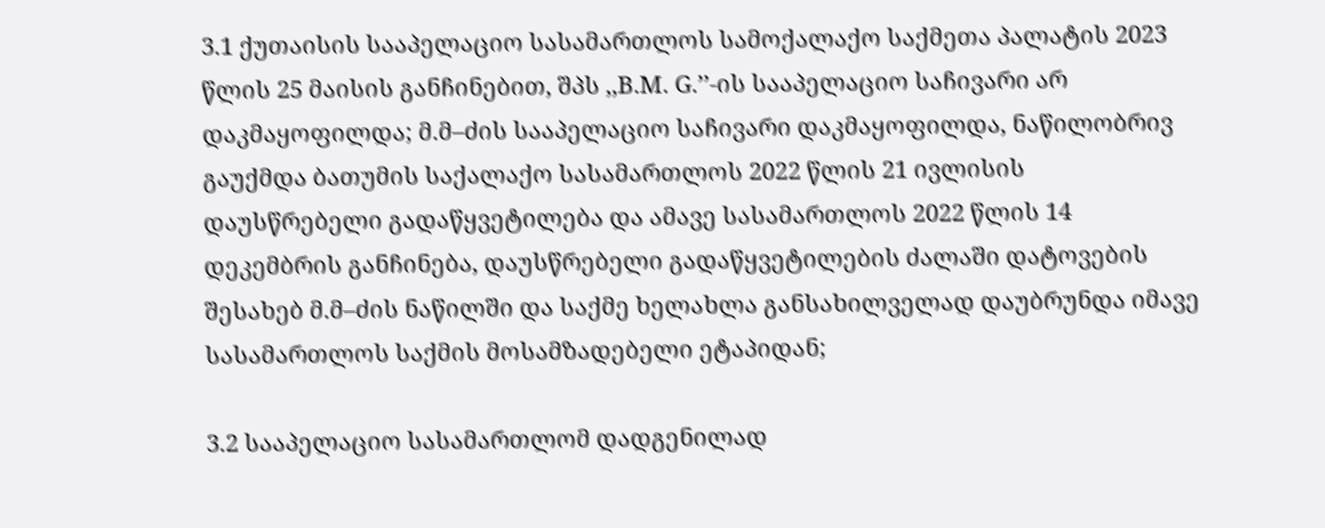3.1 ქუთაისის სააპელაციო სასამართლოს სამოქალაქო საქმეთა პალატის 2023 წლის 25 მაისის განჩინებით, შპს ,,B.M. G.’’-ის სააპელაციო საჩივარი არ დაკმაყოფილდა; მ.მ–ძის სააპელაციო საჩივარი დაკმაყოფილდა, ნაწილობრივ გაუქმდა ბათუმის საქალაქო სასამართლოს 2022 წლის 21 ივლისის დაუსწრებელი გადაწყვეტილება და ამავე სასამართლოს 2022 წლის 14 დეკემბრის განჩინება, დაუსწრებელი გადაწყვეტილების ძალაში დატოვების შესახებ მ.მ–ძის ნაწილში და საქმე ხელახლა განსახილველად დაუბრუნდა იმავე სასამართლოს საქმის მოსამზადებელი ეტაპიდან;

3.2 სააპელაციო სასამართლომ დადგენილად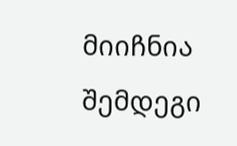მიიჩნია შემდეგი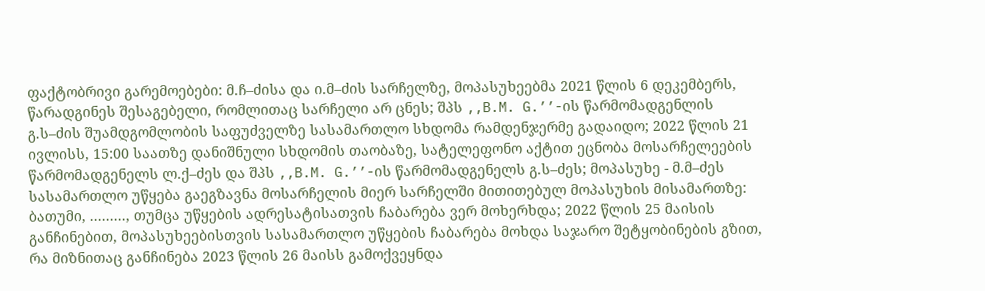ფაქტობრივი გარემოებები: მ.ჩ–ძისა და ი.მ–ძის სარჩელზე, მოპასუხეებმა 2021 წლის 6 დეკემბერს, წარადგინეს შესაგებელი, რომლითაც სარჩელი არ ცნეს; შპს ,,B.M. G.’’-ის წარმომადგენლის გ.ს–ძის შუამდგომლობის საფუძველზე სასამართლო სხდომა რამდენჯერმე გადაიდო; 2022 წლის 21 ივლისს, 15:00 საათზე დანიშნული სხდომის თაობაზე, სატელეფონო აქტით ეცნობა მოსარჩელეების წარმომადგენელს ლ.ქ–ძეს და შპს ,,B.M. G.’’-ის წარმომადგენელს გ.ს–ძეს; მოპასუხე - მ.მ–ძეს სასამართლო უწყება გაეგზავნა მოსარჩელის მიერ სარჩელში მითითებულ მოპასუხის მისამართზე: ბათუმი, ........., თუმცა უწყების ადრესატისათვის ჩაბარება ვერ მოხერხდა; 2022 წლის 25 მაისის განჩინებით, მოპასუხეებისთვის სასამართლო უწყების ჩაბარება მოხდა საჯარო შეტყობინების გზით, რა მიზნითაც განჩინება 2023 წლის 26 მაისს გამოქვეყნდა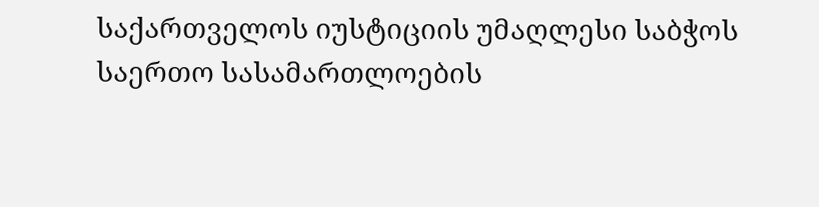საქართველოს იუსტიციის უმაღლესი საბჭოს საერთო სასამართლოების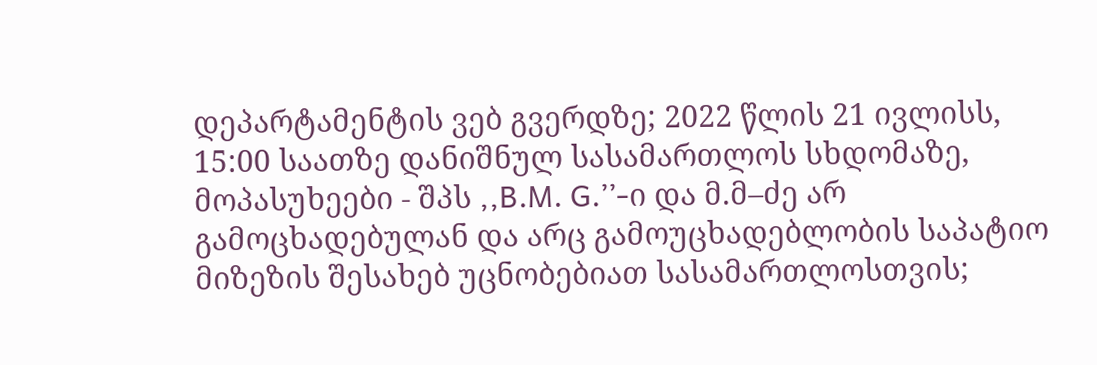დეპარტამენტის ვებ გვერდზე; 2022 წლის 21 ივლისს, 15:00 საათზე დანიშნულ სასამართლოს სხდომაზე, მოპასუხეები - შპს ,,B.M. G.’’-ი და მ.მ–ძე არ გამოცხადებულან და არც გამოუცხადებლობის საპატიო მიზეზის შესახებ უცნობებიათ სასამართლოსთვის;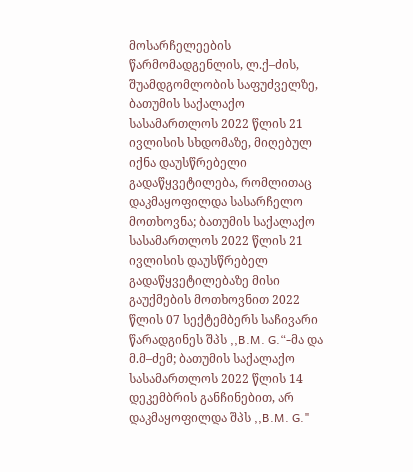მოსარჩელეების წარმომადგენლის, ლ.ქ–ძის, შუამდგომლობის საფუძველზე, ბათუმის საქალაქო სასამართლოს 2022 წლის 21 ივლისის სხდომაზე, მიღებულ იქნა დაუსწრებელი გადაწყვეტილება, რომლითაც დაკმაყოფილდა სასარჩელო მოთხოვნა; ბათუმის საქალაქო სასამართლოს 2022 წლის 21 ივლისის დაუსწრებელ გადაწყვეტილებაზე მისი გაუქმების მოთხოვნით 2022 წლის 07 სექტემბერს საჩივარი წარადგინეს შპს ,,B.M. G.“-მა და მ.მ–ძემ; ბათუმის საქალაქო სასამართლოს 2022 წლის 14 დეკემბრის განჩინებით, არ დაკმაყოფილდა შპს ,,B.M. G."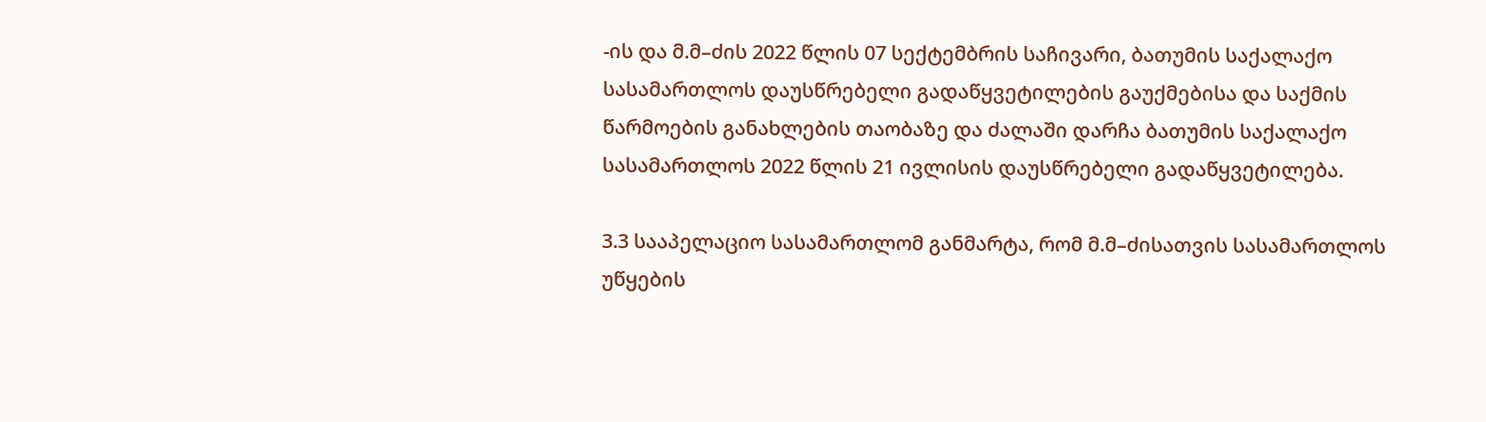-ის და მ.მ–ძის 2022 წლის 07 სექტემბრის საჩივარი, ბათუმის საქალაქო სასამართლოს დაუსწრებელი გადაწყვეტილების გაუქმებისა და საქმის წარმოების განახლების თაობაზე და ძალაში დარჩა ბათუმის საქალაქო სასამართლოს 2022 წლის 21 ივლისის დაუსწრებელი გადაწყვეტილება.

3.3 სააპელაციო სასამართლომ განმარტა, რომ მ.მ–ძისათვის სასამართლოს უწყების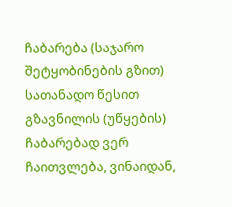ჩაბარება (საჯარო შეტყობინების გზით) სათანადო წესით გზავნილის (უწყების) ჩაბარებად ვერ ჩაითვლება, ვინაიდან,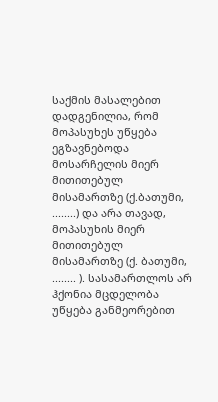საქმის მასალებით დადგენილია, რომ მოპასუხეს უწყება ეგზავნებოდა მოსარჩელის მიერ მითითებულ მისამართზე (ქ.ბათუმი, ........) და არა თავად, მოპასუხის მიერ მითითებულ მისამართზე (ქ. ბათუმი, ........ ). სასამართლოს არ ჰქონია მცდელობა უწყება განმეორებით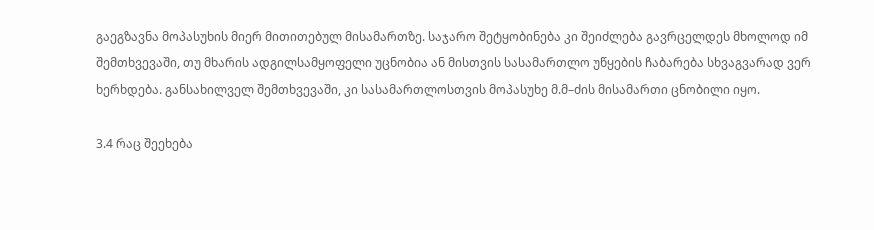გაეგზავნა მოპასუხის მიერ მითითებულ მისამართზე. საჯარო შეტყობინება კი შეიძლება გავრცელდეს მხოლოდ იმ შემთხვევაში, თუ მხარის ადგილსამყოფელი უცნობია ან მისთვის სასამართლო უწყების ჩაბარება სხვაგვარად ვერ ხერხდება. განსახილველ შემთხვევაში, კი სასამართლოსთვის მოპასუხე მ.მ–ძის მისამართი ცნობილი იყო.

3.4 რაც შეეხება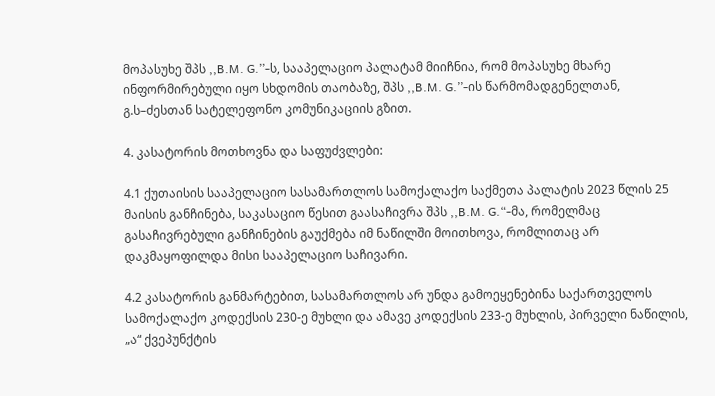მოპასუხე შპს ,,B.M. G.’’-ს, სააპელაციო პალატამ მიიჩნია, რომ მოპასუხე მხარე ინფორმირებული იყო სხდომის თაობაზე, შპს ,,B.M. G.’’-ის წარმომადგენელთან, გ.ს–ძესთან სატელეფონო კომუნიკაციის გზით.

4. კასატორის მოთხოვნა და საფუძვლები:

4.1 ქუთაისის სააპელაციო სასამართლოს სამოქალაქო საქმეთა პალატის 2023 წლის 25 მაისის განჩინება, საკასაციო წესით გაასაჩივრა შპს ,,B.M. G.“-მა, რომელმაც გასაჩივრებული განჩინების გაუქმება იმ ნაწილში მოითხოვა, რომლითაც არ დაკმაყოფილდა მისი სააპელაციო საჩივარი.

4.2 კასატორის განმარტებით, სასამართლოს არ უნდა გამოეყენებინა საქართველოს სამოქალაქო კოდექსის 230-ე მუხლი და ამავე კოდექსის 233-ე მუხლის, პირველი ნაწილის, „ა“ ქვეპუნქტის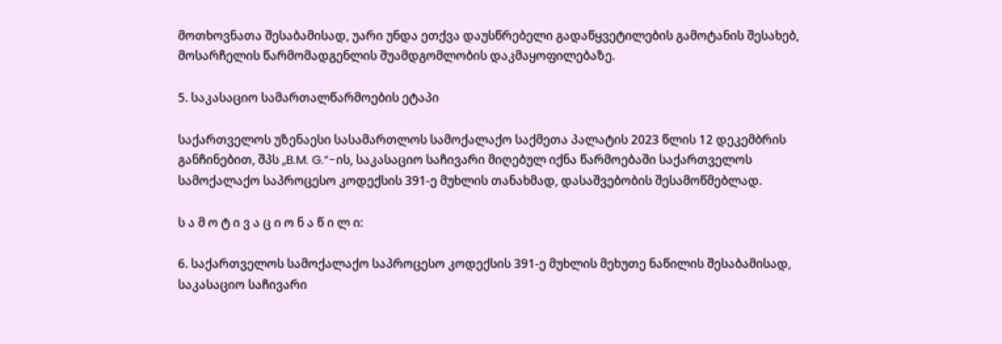მოთხოვნათა შესაბამისად, უარი უნდა ეთქვა დაუსწრებელი გადაწყვეტილების გამოტანის შესახებ, მოსარჩელის წარმომადგენლის შუამდგომლობის დაკმაყოფილებაზე.

5. საკასაციო სამართალწარმოების ეტაპი

საქართველოს უზენაესი სასამართლოს სამოქალაქო საქმეთა პალატის 2023 წლის 12 დეკემბრის განჩინებით, შპს ,,B.M. G.“-ის, საკასაციო საჩივარი მიღებულ იქნა წარმოებაში საქართველოს სამოქალაქო საპროცესო კოდექსის 391-ე მუხლის თანახმად, დასაშვებობის შესამოწმებლად.

ს ა მ ო ტ ი ვ ა ც ი ო ნ ა წ ი ლ ი:

6. საქართველოს სამოქალაქო საპროცესო კოდექსის 391-ე მუხლის მეხუთე ნაწილის შესაბამისად, საკასაციო საჩივარი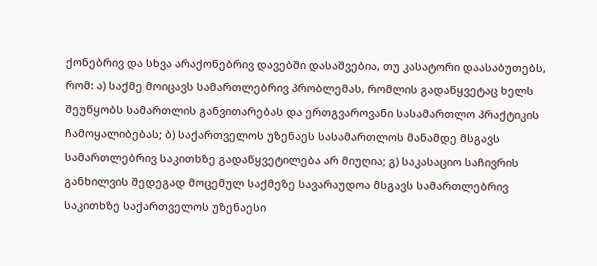ქონებრივ და სხვა არაქონებრივ დავებში დასაშვებია, თუ კასატორი დაასაბუთებს, რომ: ა) საქმე მოიცავს სამართლებრივ პრობლემას, რომლის გადაწყვეტაც ხელს შეუწყობს სამართლის განვითარებას და ერთგვაროვანი სასამართლო პრაქტიკის ჩამოყალიბებას; ბ) საქართველოს უზენაეს სასამართლოს მანამდე მსგავს სამართლებრივ საკითხზე გადაწყვეტილება არ მიუღია; გ) საკასაციო საჩივრის განხილვის შედეგად მოცემულ საქმეზე სავარაუდოა მსგავს სამართლებრივ საკითხზე საქართველოს უზენაესი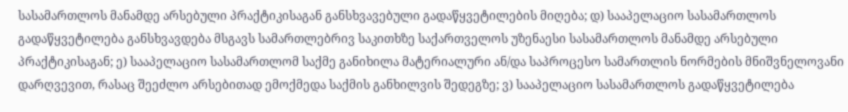სასამართლოს მანამდე არსებული პრაქტიკისაგან განსხვავებული გადაწყვეტილების მიღება; დ) სააპელაციო სასამართლოს გადაწყვეტილება განსხვავდება მსგავს სამართლებრივ საკითხზე საქართველოს უზენაესი სასამართლოს მანამდე არსებული პრაქტიკისაგან; ე) სააპელაციო სასამართლომ საქმე განიხილა მატერიალური ან/და საპროცესო სამართლის ნორმების მნიშვნელოვანი დარღვევით, რასაც შეეძლო არსებითად ემოქმედა საქმის განხილვის შედეგზე; ვ) სააპელაციო სასამართლოს გადაწყვეტილება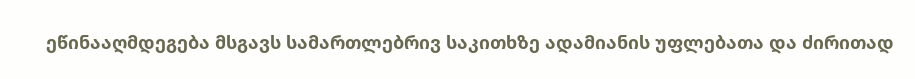ეწინააღმდეგება მსგავს სამართლებრივ საკითხზე ადამიანის უფლებათა და ძირითად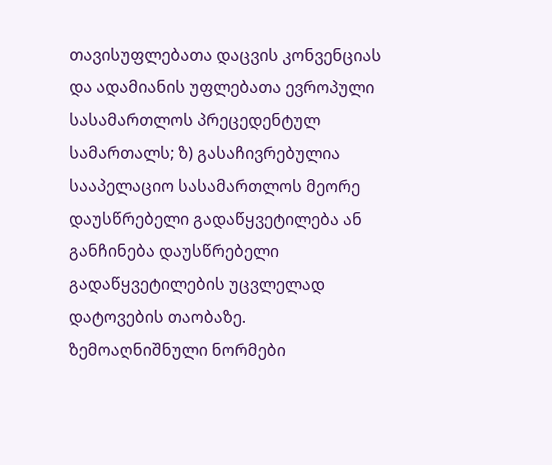თავისუფლებათა დაცვის კონვენციას და ადამიანის უფლებათა ევროპული სასამართლოს პრეცედენტულ სამართალს; ზ) გასაჩივრებულია სააპელაციო სასამართლოს მეორე დაუსწრებელი გადაწყვეტილება ან განჩინება დაუსწრებელი გადაწყვეტილების უცვლელად დატოვების თაობაზე. ზემოაღნიშნული ნორმები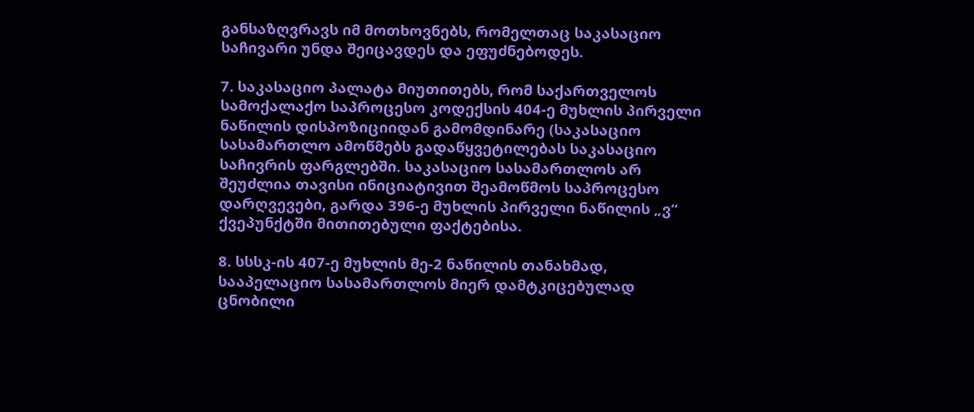განსაზღვრავს იმ მოთხოვნებს, რომელთაც საკასაციო საჩივარი უნდა შეიცავდეს და ეფუძნებოდეს.

7. საკასაციო პალატა მიუთითებს, რომ საქართველოს სამოქალაქო საპროცესო კოდექსის 404-ე მუხლის პირველი ნაწილის დისპოზიციიდან გამომდინარე (საკასაციო სასამართლო ამოწმებს გადაწყვეტილებას საკასაციო საჩივრის ფარგლებში. საკასაციო სასამართლოს არ შეუძლია თავისი ინიციატივით შეამოწმოს საპროცესო დარღვევები, გარდა 396-ე მუხლის პირველი ნაწილის „ვ“ ქვეპუნქტში მითითებული ფაქტებისა.

8. სსსკ-ის 407-ე მუხლის მე-2 ნაწილის თანახმად, სააპელაციო სასამართლოს მიერ დამტკიცებულად ცნობილი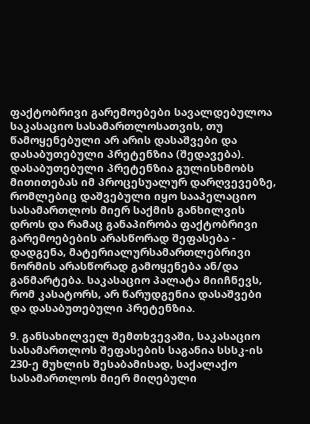ფაქტობრივი გარემოებები სავალდებულოა საკასაციო სასამართლოსათვის, თუ წამოყენებული არ არის დასაშვები და დასაბუთებული პრეტენზია (შედავება). დასაბუთებული პრეტენზია გულისხმობს მითითებას იმ პროცესუალურ დარღვევებზე, რომლებიც დაშვებული იყო სააპელაციო სასამართლოს მიერ საქმის განხილვის დროს და რამაც განაპირობა ფაქტობრივი გარემოებების არასწორად შეფასება - დადგენა, მატერიალურსამართლებრივი ნორმის არასწორად გამოყენება ან/და განმარტება. საკასაციო პალატა მიიჩნევს, რომ კასატორს, არ წარუდგენია დასაშვები და დასაბუთებული პრეტენზია.

9. განსახილველ შემთხვევაში, საკასაციო სასამართლოს შეფასების საგანია სსსკ-ის 230-ე მუხლის შესაბამისად, საქალაქო სასამართლოს მიერ მიღებული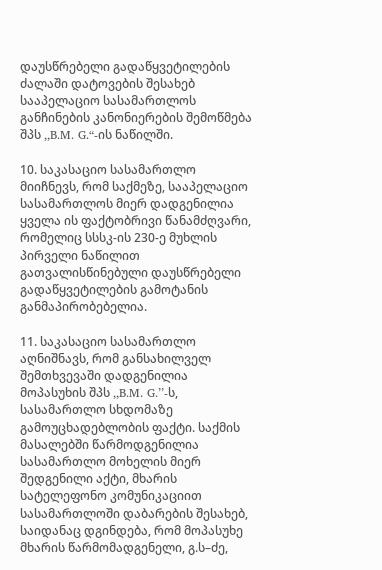დაუსწრებელი გადაწყვეტილების ძალაში დატოვების შესახებ სააპელაციო სასამართლოს განჩინების კანონიერების შემოწმება შპს ,,B.M. G.“-ის ნაწილში.

10. საკასაციო სასამართლო მიიჩნევს, რომ საქმეზე, სააპელაციო სასამართლოს მიერ დადგენილია ყველა ის ფაქტობრივი წანამძღვარი, რომელიც სსსკ-ის 230-ე მუხლის პირველი ნაწილით გათვალისწინებული დაუსწრებელი გადაწყვეტილების გამოტანის განმაპირობებელია.

11. საკასაციო სასამართლო აღნიშნავს, რომ განსახილველ შემთხვევაში დადგენილია მოპასუხის შპს ,,B.M. G.’’-ს, სასამართლო სხდომაზე გამოუცხადებლობის ფაქტი. საქმის მასალებში წარმოდგენილია სასამართლო მოხელის მიერ შედგენილი აქტი, მხარის სატელეფონო კომუნიკაციით სასამართლოში დაბარების შესახებ, საიდანაც დგინდება, რომ მოპასუხე მხარის წარმომადგენელი, გ.ს–ძე,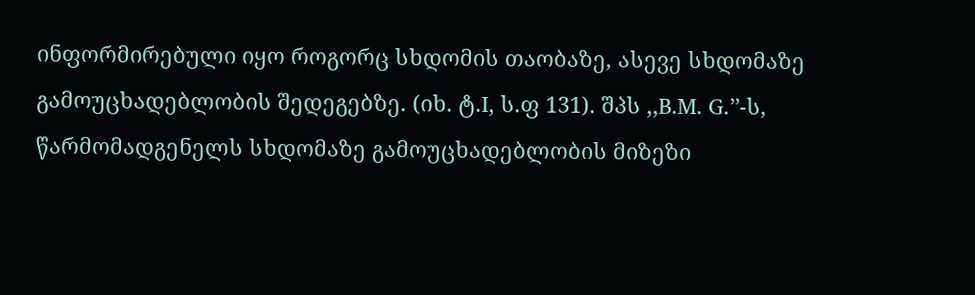ინფორმირებული იყო როგორც სხდომის თაობაზე, ასევე სხდომაზე გამოუცხადებლობის შედეგებზე. (იხ. ტ.I, ს.ფ 131). შპს ,,B.M. G.’’-ს, წარმომადგენელს სხდომაზე გამოუცხადებლობის მიზეზი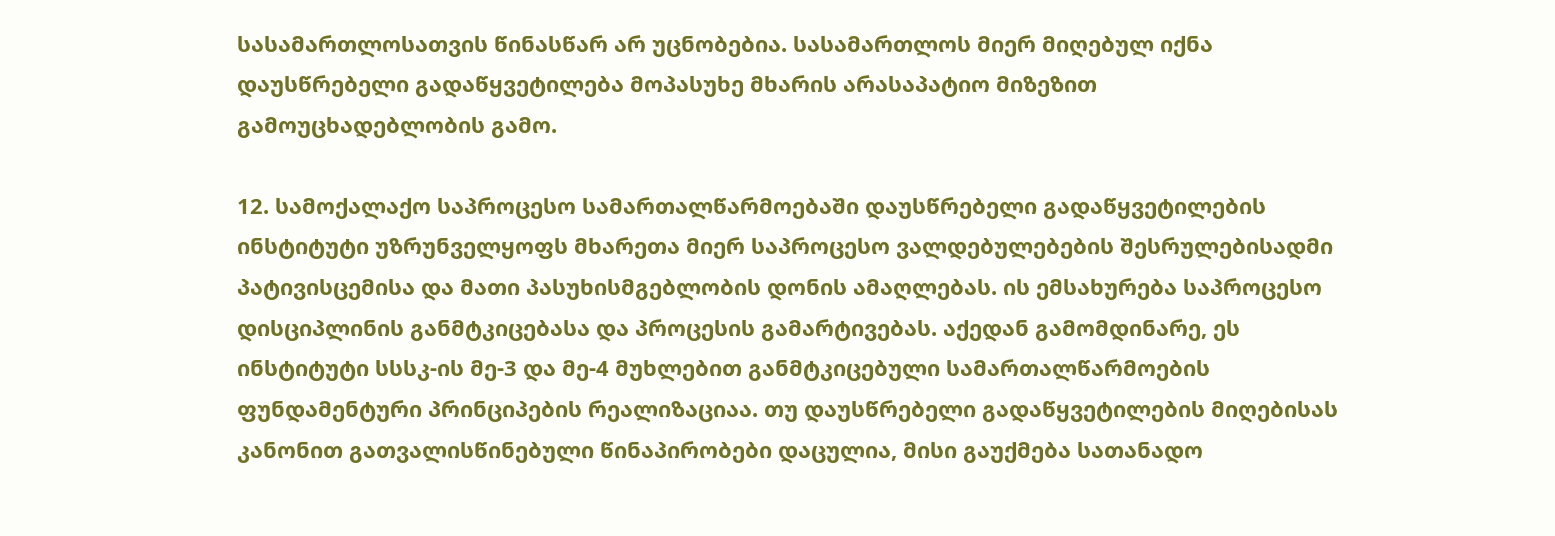სასამართლოსათვის წინასწარ არ უცნობებია. სასამართლოს მიერ მიღებულ იქნა დაუსწრებელი გადაწყვეტილება მოპასუხე მხარის არასაპატიო მიზეზით გამოუცხადებლობის გამო.

12. სამოქალაქო საპროცესო სამართალწარმოებაში დაუსწრებელი გადაწყვეტილების ინსტიტუტი უზრუნველყოფს მხარეთა მიერ საპროცესო ვალდებულებების შესრულებისადმი პატივისცემისა და მათი პასუხისმგებლობის დონის ამაღლებას. ის ემსახურება საპროცესო დისციპლინის განმტკიცებასა და პროცესის გამარტივებას. აქედან გამომდინარე, ეს ინსტიტუტი სსსკ-ის მე-3 და მე-4 მუხლებით განმტკიცებული სამართალწარმოების ფუნდამენტური პრინციპების რეალიზაციაა. თუ დაუსწრებელი გადაწყვეტილების მიღებისას კანონით გათვალისწინებული წინაპირობები დაცულია, მისი გაუქმება სათანადო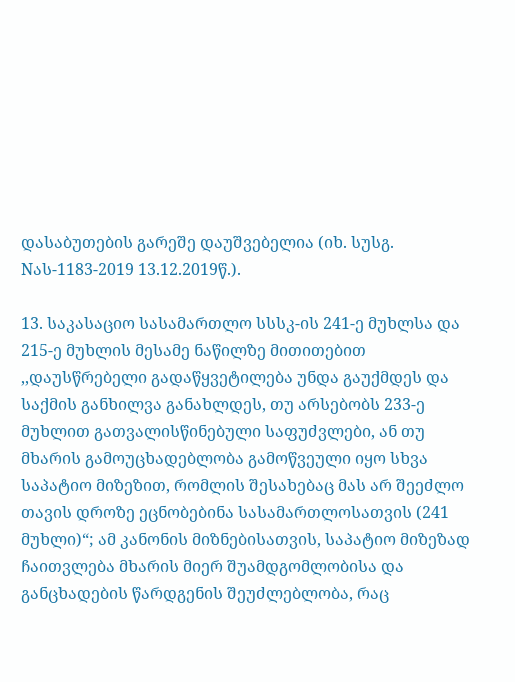დასაბუთების გარეშე დაუშვებელია (იხ. სუსგ. Nას-1183-2019 13.12.2019წ.).

13. საკასაციო სასამართლო სსსკ-ის 241-ე მუხლსა და 215-ე მუხლის მესამე ნაწილზე მითითებით ,,დაუსწრებელი გადაწყვეტილება უნდა გაუქმდეს და საქმის განხილვა განახლდეს, თუ არსებობს 233-ე მუხლით გათვალისწინებული საფუძვლები, ან თუ მხარის გამოუცხადებლობა გამოწვეული იყო სხვა საპატიო მიზეზით, რომლის შესახებაც მას არ შეეძლო თავის დროზე ეცნობებინა სასამართლოსათვის (241 მუხლი)“; ამ კანონის მიზნებისათვის, საპატიო მიზეზად ჩაითვლება მხარის მიერ შუამდგომლობისა და განცხადების წარდგენის შეუძლებლობა, რაც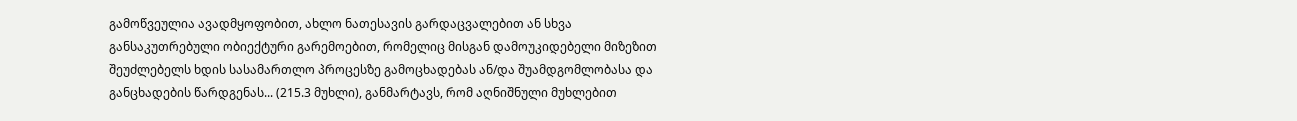გამოწვეულია ავადმყოფობით, ახლო ნათესავის გარდაცვალებით ან სხვა განსაკუთრებული ობიექტური გარემოებით, რომელიც მისგან დამოუკიდებელი მიზეზით შეუძლებელს ხდის სასამართლო პროცესზე გამოცხადებას ან/და შუამდგომლობასა და განცხადების წარდგენას... (215.3 მუხლი), განმარტავს, რომ აღნიშნული მუხლებით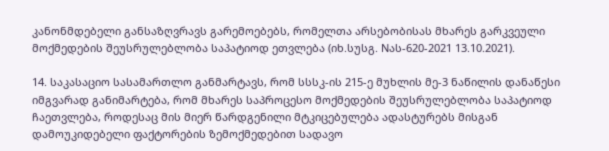კანონმდებელი განსაზღვრავს გარემოებებს, რომელთა არსებობისას მხარეს გარკვეული მოქმედების შეუსრულებლობა საპატიოდ ეთვლება (იხ.სუსგ. Nას-620-2021 13.10.2021).

14. საკასაციო სასამართლო განმარტავს, რომ სსსკ-ის 215-ე მუხლის მე-3 ნაწილის დანაწესი იმგვარად განიმარტება, რომ მხარეს საპროცესო მოქმედების შეუსრულებლობა საპატიოდ ჩაეთვლება, როდესაც მის მიერ წარდგენილი მტკიცებულება ადასტურებს მისგან დამოუკიდებელი ფაქტორების ზემოქმედებით სადავო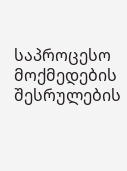საპროცესო მოქმედების შესრულების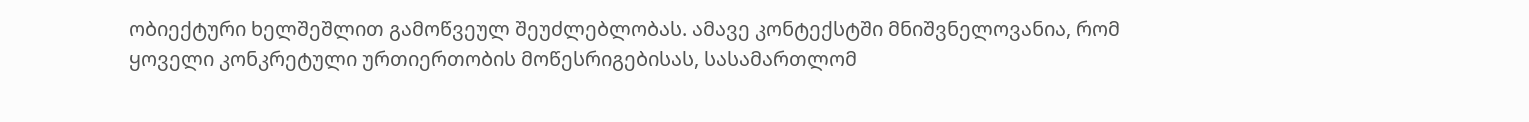ობიექტური ხელშეშლით გამოწვეულ შეუძლებლობას. ამავე კონტექსტში მნიშვნელოვანია, რომ ყოველი კონკრეტული ურთიერთობის მოწესრიგებისას, სასამართლომ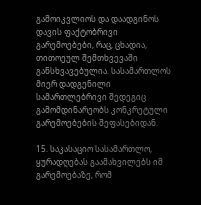გამოიკვლიოს და დაადგინოს დავის ფაქტობრივი გარემოებები, რაც, ცხადია, თითოეულ შემთხვევაში განსხვავებულია. სასამართლოს მიერ დადგენილი სამართლებრივი შედეგიც გამომდინარეობს კონკრეტული გარემოებების შეფასებიდან.

15. საკასაციო სასამართლო, ყურადღებას გაამახვილებს იმ გარემოებაზე, რომ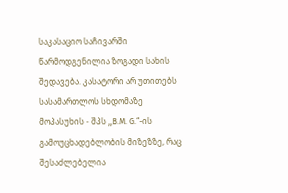საკასაციო საჩივარში წარმოდგენილია ზოგადი სახის შედავება. კასატორი არ უთითებს სასამართლოს სხდომაზე მოპასუხის - შპს ,,B.M. G.“-ის გამოუცხადებლობის მიზეზზე, რაც შესაძლებელია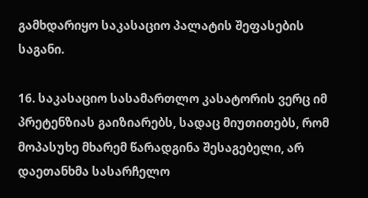გამხდარიყო საკასაციო პალატის შეფასების საგანი.

16. საკასაციო სასამართლო კასატორის ვერც იმ პრეტენზიას გაიზიარებს, სადაც მიუთითებს, რომ მოპასუხე მხარემ წარადგინა შესაგებელი, არ დაეთანხმა სასარჩელო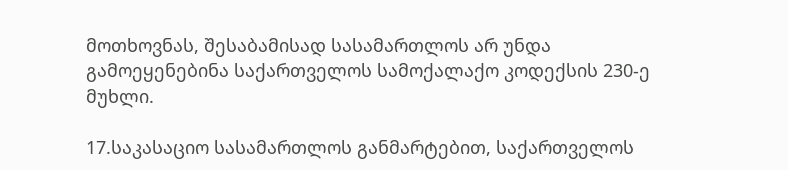მოთხოვნას, შესაბამისად სასამართლოს არ უნდა გამოეყენებინა საქართველოს სამოქალაქო კოდექსის 230-ე მუხლი.

17.საკასაციო სასამართლოს განმარტებით, საქართველოს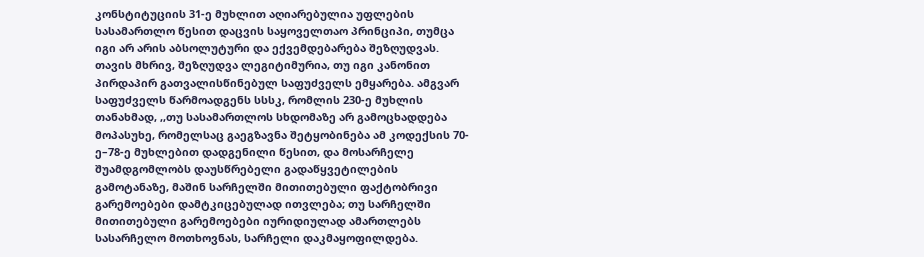კონსტიტუციის 31-ე მუხლით აღიარებულია უფლების სასამართლო წესით დაცვის საყოველთაო პრინციპი, თუმცა იგი არ არის აბსოლუტური და ექვემდებარება შეზღუდვას. თავის მხრივ, შეზღუდვა ლეგიტიმურია, თუ იგი კანონით პირდაპირ გათვალისწინებულ საფუძველს ემყარება. ამგვარ საფუძველს წარმოადგენს სსსკ, რომლის 230-ე მუხლის თანახმად, ,,თუ სასამართლოს სხდომაზე არ გამოცხადდება მოპასუხე, რომელსაც გაეგზავნა შეტყობინება ამ კოდექსის 70-ე–78-ე მუხლებით დადგენილი წესით, და მოსარჩელე შუამდგომლობს დაუსწრებელი გადაწყვეტილების გამოტანაზე, მაშინ სარჩელში მითითებული ფაქტობრივი გარემოებები დამტკიცებულად ითვლება; თუ სარჩელში მითითებული გარემოებები იურიდიულად ამართლებს სასარჩელო მოთხოვნას, სარჩელი დაკმაყოფილდება.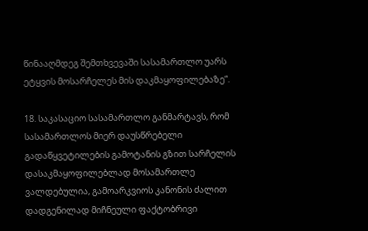წინააღმდეგ შემთხვევაში სასამართლო უარს ეტყვის მოსარჩელეს მის დაკმაყოფილებაზე“.

18. საკასაციო სასამართლო განმარტავს, რომ სასამართლოს მიერ დაუსწრებელი გადაწყვეტილების გამოტანის გზით სარჩელის დასაკმაყოფილებლად მოსამართლე ვალდებულია, გამოარკვიოს კანონის ძალით დადგენილად მიჩნეული ფაქტობრივი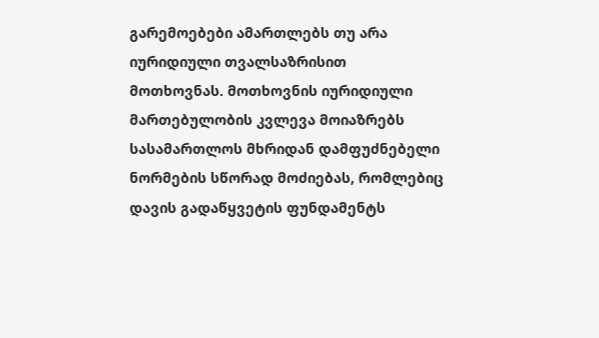გარემოებები ამართლებს თუ არა იურიდიული თვალსაზრისით მოთხოვნას. მოთხოვნის იურიდიული მართებულობის კვლევა მოიაზრებს სასამართლოს მხრიდან დამფუძნებელი ნორმების სწორად მოძიებას, რომლებიც დავის გადაწყვეტის ფუნდამენტს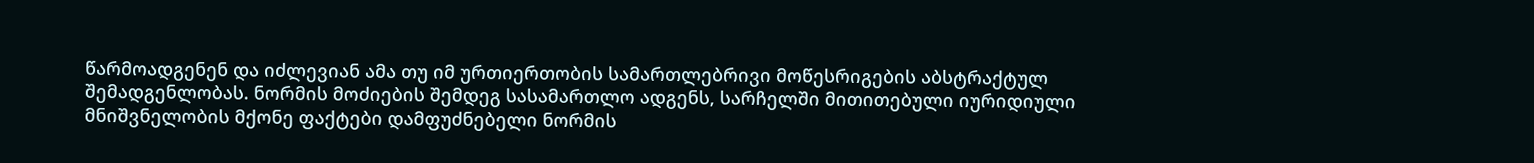წარმოადგენენ და იძლევიან ამა თუ იმ ურთიერთობის სამართლებრივი მოწესრიგების აბსტრაქტულ შემადგენლობას. ნორმის მოძიების შემდეგ სასამართლო ადგენს, სარჩელში მითითებული იურიდიული მნიშვნელობის მქონე ფაქტები დამფუძნებელი ნორმის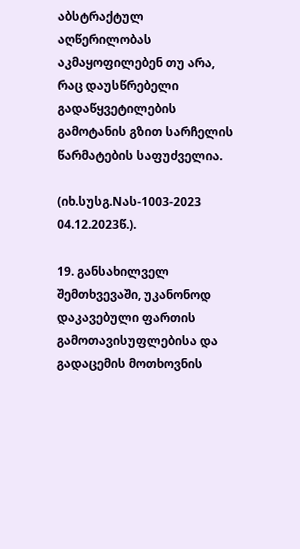აბსტრაქტულ აღწერილობას აკმაყოფილებენ თუ არა, რაც დაუსწრებელი გადაწყვეტილების გამოტანის გზით სარჩელის წარმატების საფუძველია.

(იხ.სუსგ.Nას-1003-2023 04.12.2023წ.).

19. განსახილველ შემთხვევაში, უკანონოდ დაკავებული ფართის გამოთავისუფლებისა და გადაცემის მოთხოვნის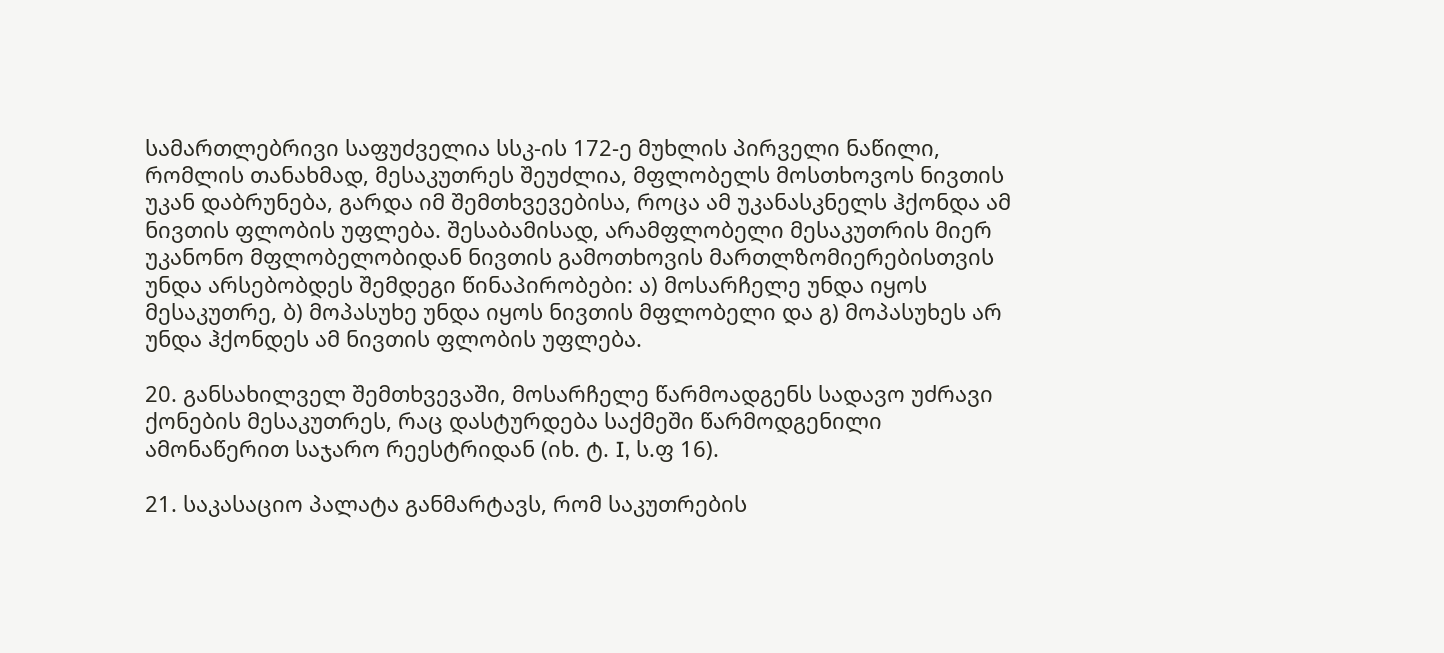სამართლებრივი საფუძველია სსკ-ის 172-ე მუხლის პირველი ნაწილი, რომლის თანახმად, მესაკუთრეს შეუძლია, მფლობელს მოსთხოვოს ნივთის უკან დაბრუნება, გარდა იმ შემთხვევებისა, როცა ამ უკანასკნელს ჰქონდა ამ ნივთის ფლობის უფლება. შესაბამისად, არამფლობელი მესაკუთრის მიერ უკანონო მფლობელობიდან ნივთის გამოთხოვის მართლზომიერებისთვის უნდა არსებობდეს შემდეგი წინაპირობები: ა) მოსარჩელე უნდა იყოს მესაკუთრე, ბ) მოპასუხე უნდა იყოს ნივთის მფლობელი და გ) მოპასუხეს არ უნდა ჰქონდეს ამ ნივთის ფლობის უფლება.

20. განსახილველ შემთხვევაში, მოსარჩელე წარმოადგენს სადავო უძრავი ქონების მესაკუთრეს, რაც დასტურდება საქმეში წარმოდგენილი ამონაწერით საჯარო რეესტრიდან (იხ. ტ. I, ს.ფ 16).

21. საკასაციო პალატა განმარტავს, რომ საკუთრების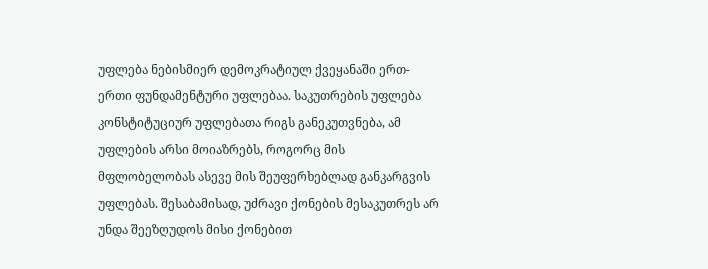უფლება ნებისმიერ დემოკრატიულ ქვეყანაში ერთ-ერთი ფუნდამენტური უფლებაა. საკუთრების უფლება კონსტიტუციურ უფლებათა რიგს განეკუთვნება, ამ უფლების არსი მოიაზრებს, როგორც მის მფლობელობას ასევე მის შეუფერხებლად განკარგვის უფლებას. შესაბამისად, უძრავი ქონების მესაკუთრეს არ უნდა შეეზღუდოს მისი ქონებით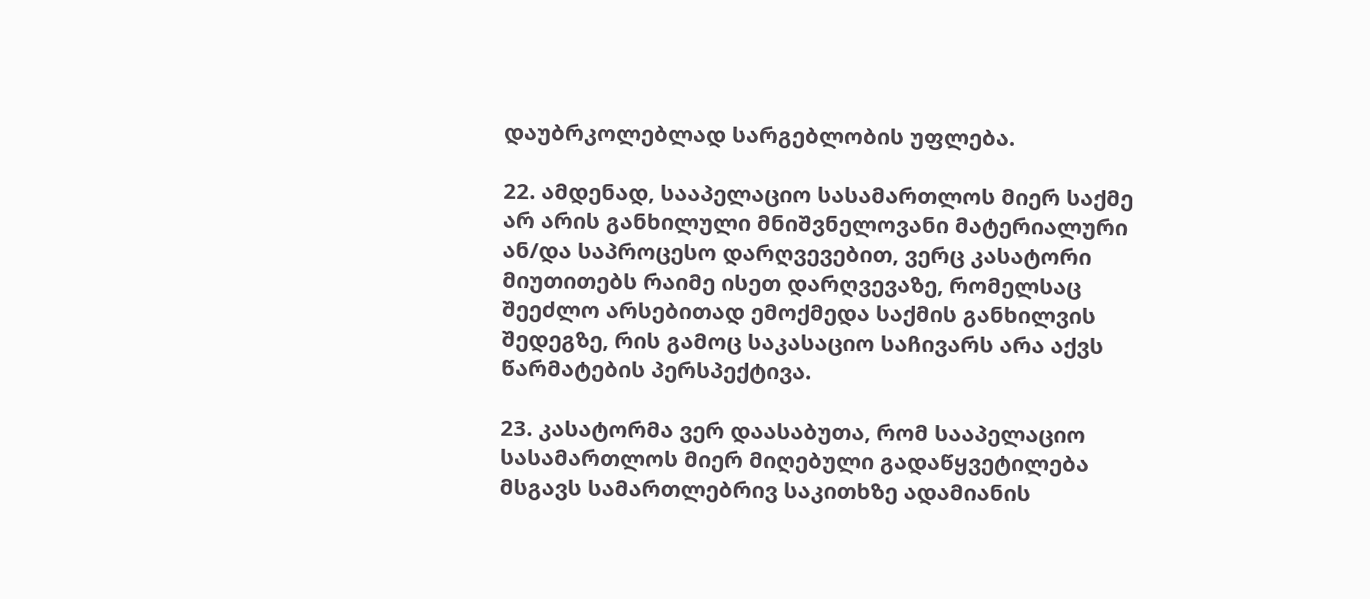დაუბრკოლებლად სარგებლობის უფლება.

22. ამდენად, სააპელაციო სასამართლოს მიერ საქმე არ არის განხილული მნიშვნელოვანი მატერიალური ან/და საპროცესო დარღვევებით, ვერც კასატორი მიუთითებს რაიმე ისეთ დარღვევაზე, რომელსაც შეეძლო არსებითად ემოქმედა საქმის განხილვის შედეგზე, რის გამოც საკასაციო საჩივარს არა აქვს წარმატების პერსპექტივა.

23. კასატორმა ვერ დაასაბუთა, რომ სააპელაციო სასამართლოს მიერ მიღებული გადაწყვეტილება მსგავს სამართლებრივ საკითხზე ადამიანის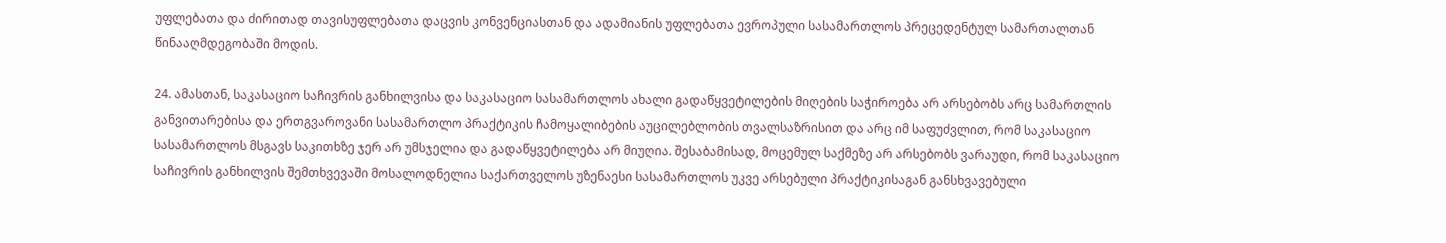უფლებათა და ძირითად თავისუფლებათა დაცვის კონვენციასთან და ადამიანის უფლებათა ევროპული სასამართლოს პრეცედენტულ სამართალთან წინააღმდეგობაში მოდის.

24. ამასთან, საკასაციო საჩივრის განხილვისა და საკასაციო სასამართლოს ახალი გადაწყვეტილების მიღების საჭიროება არ არსებობს არც სამართლის განვითარებისა და ერთგვაროვანი სასამართლო პრაქტიკის ჩამოყალიბების აუცილებლობის თვალსაზრისით და არც იმ საფუძვლით, რომ საკასაციო სასამართლოს მსგავს საკითხზე ჯერ არ უმსჯელია და გადაწყვეტილება არ მიუღია. შესაბამისად, მოცემულ საქმეზე არ არსებობს ვარაუდი, რომ საკასაციო საჩივრის განხილვის შემთხვევაში მოსალოდნელია საქართველოს უზენაესი სასამართლოს უკვე არსებული პრაქტიკისაგან განსხვავებული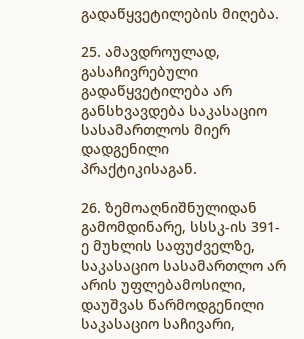გადაწყვეტილების მიღება.

25. ამავდროულად, გასაჩივრებული გადაწყვეტილება არ განსხვავდება საკასაციო სასამართლოს მიერ დადგენილი პრაქტიკისაგან.

26. ზემოაღნიშნულიდან გამომდინარე, სსსკ-ის 391-ე მუხლის საფუძველზე, საკასაციო სასამართლო არ არის უფლებამოსილი, დაუშვას წარმოდგენილი საკასაციო საჩივარი,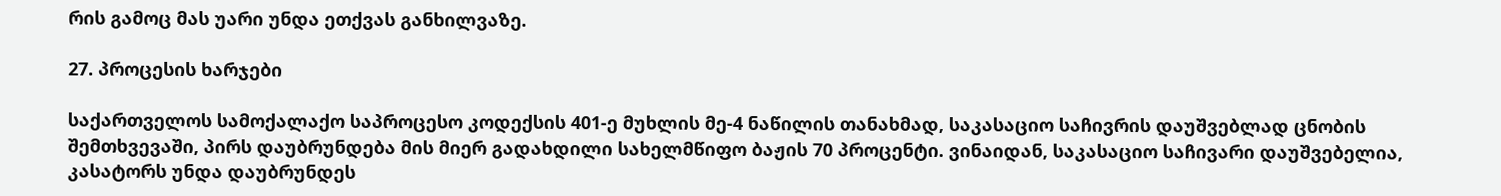რის გამოც მას უარი უნდა ეთქვას განხილვაზე.

27. პროცესის ხარჯები

საქართველოს სამოქალაქო საპროცესო კოდექსის 401-ე მუხლის მე-4 ნაწილის თანახმად, საკასაციო საჩივრის დაუშვებლად ცნობის შემთხვევაში, პირს დაუბრუნდება მის მიერ გადახდილი სახელმწიფო ბაჟის 70 პროცენტი. ვინაიდან, საკასაციო საჩივარი დაუშვებელია, კასატორს უნდა დაუბრუნდეს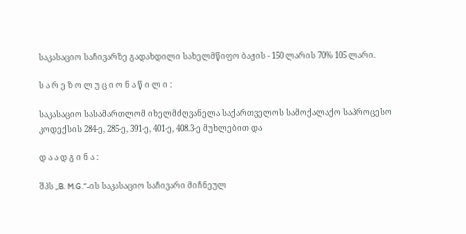საკასაციო საჩივარზე გადახდილი სახელმწიფო ბაჟის - 150 ლარის 70% 105 ლარი.

ს ა რ ე ზ ო ლ უ ც ი ო ნ ა წ ი ლ ი :

საკასაციო სასამართლომ იხელმძღვანელა საქართველოს სამოქალაქო საპროცესო კოდექსის 284-ე, 285-ე, 391-ე, 401-ე, 408.3-ე მუხლებით და

დ ა ა დ გ ი ნ ა :

შპს „B. M.G.“-ის საკასაციო საჩივარი მიჩნეულ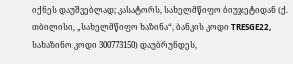იქნეს დაუშვებლად; კასატორს, სახელმწიფო ბიუჯეტიდან (ქ. თბილისი, „სახელმწიფო ხაზინა“, ბანკის კოდი TRESGE22, სახაზინო კოდი 300773150) დაუბრუნდეს,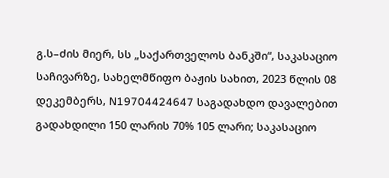გ.ს–ძის მიერ, სს „საქართველოს ბანკში“, საკასაციო საჩივარზე, სახელმწიფო ბაჟის სახით, 2023 წლის 08 დეკემბერს, N19704424647 საგადახდო დავალებით გადახდილი 150 ლარის 70% 105 ლარი; საკასაციო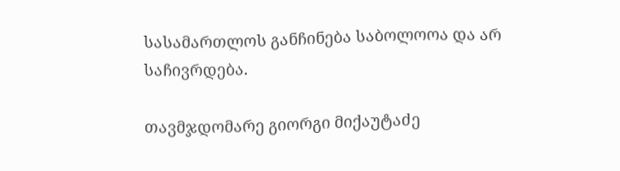სასამართლოს განჩინება საბოლოოა და არ საჩივრდება.

თავმჯდომარე გიორგი მიქაუტაძე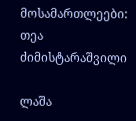მოსამართლეები: თეა ძიმისტარაშვილი

ლაშა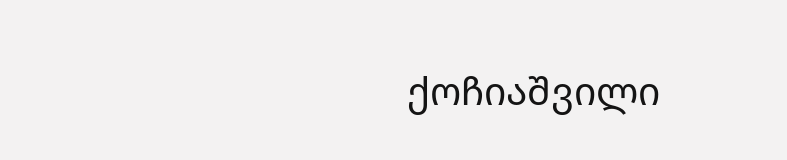ქოჩიაშვილი